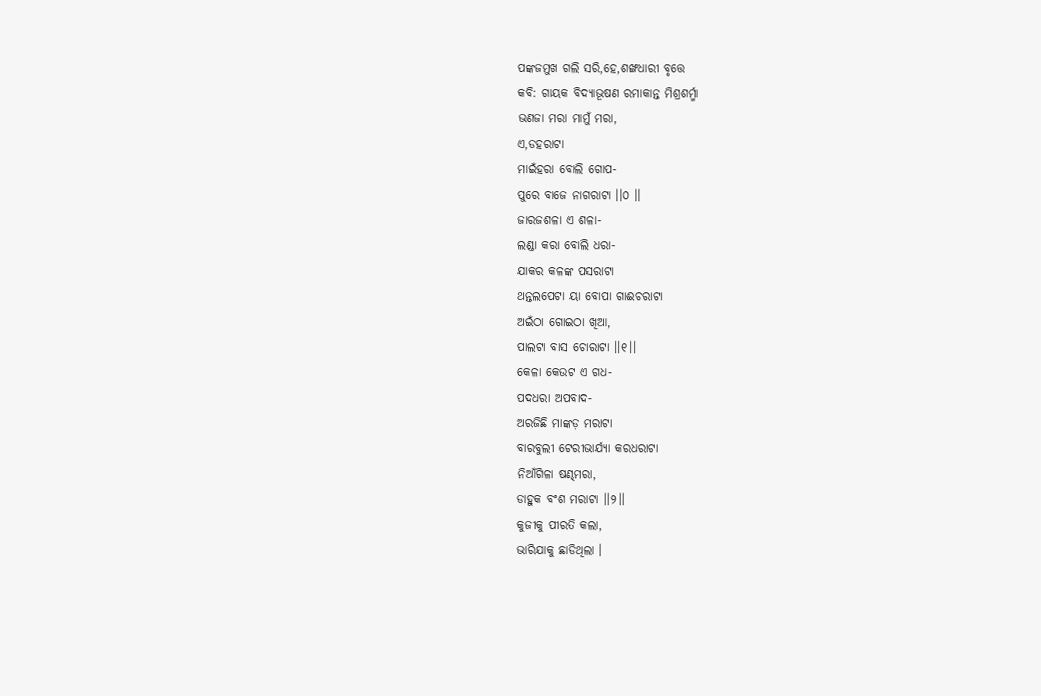ପଙ୍କଜମୁଖ ଗଲି ସରି,ହେ,ଶଙ୍ଖଧାରୀ ବୃତ୍ତେ
କବି: ଗାୟକ ବିଦ୍ୟାଭୂଷଣ ରମାକାନ୍ତ ମିଶ୍ରଶର୍ମ୍ମା
ଭଣଜା ମରା ମାମୁଁ ମରା,
ଏ,ଡହରାଟା
ମାଇଁହରା ବୋଲି ଗୋପ-
ପୁରେ ବାଜେ ନାଗରାଟା ।।୦ ।।
ଜାରଜଶଳା ଏ ଶଳା-
ଲଣ୍ଡା କରା ବୋଲି ଧରା-
ଯାକର କଳଙ୍କ ପସରାଟା
ଥନ୍ତଲପେଟା ୟା ବୋପା ଗାଈଚରାଟା
ଅଇଁଠା ଗୋଇଠା ଖିଆ,
ପାଲଟା ବାସ ଚୋରାଟା ।।୧।।
କେଳା କେଉଟ ଏ ଗଧ-
ପଦଧରା ଅପବାଦ-
ଅରଜିଛି ମାଙ୍କଡ଼ ମରାଟା
ବାରବୁଲୀ ଟେରୀଭାର୍ଯ୍ୟା କରଧରାଟା
ନିଆଁଗିଳା ଷଣ୍ଢମରା,
ଡାହୁକ ବଂଶ ମରାଟା ।।୨।।
କୁଜୀକୁ ପୀରତି କଲା,
ଭାରିଯାକୁ ଛାଡିଥିଲା ।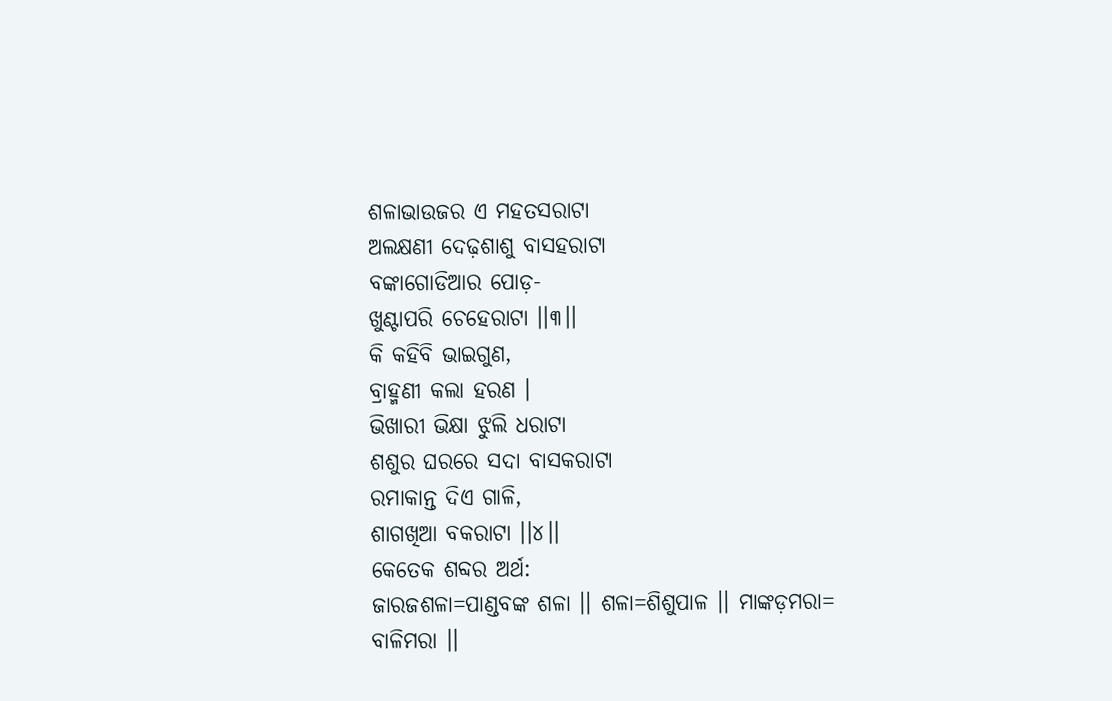ଶଳାଭାଉଜର ଏ ମହତସରାଟା
ଅଲକ୍ଷଣୀ ଦେଢ଼ଶାଶୁ ବାସହରାଟା
ବଙ୍କାଗୋଡିଆର ପୋଡ଼-
ଖୁଣ୍ଟାପରି ଚେହେରାଟା ।।୩।।
କି କହିବି ଭାଇଗୁଣ,
ବ୍ରାହ୍ମଣୀ କଲା ହରଣ ।
ଭିଖାରୀ ଭିକ୍ଷା ଝୁଲି ଧରାଟା
ଶଶୁର ଘରରେ ସଦା ବାସକରାଟା
ରମାକାନ୍ତ ଦିଏ ଗାଳି,
ଶାଗଖିଆ ବକରାଟା ।।୪।।
କେତେକ ଶବ୍ଦର ଅର୍ଥ:
ଜାରଜଶଳା=ପାଣ୍ଡବଙ୍କ ଶଳା ।। ଶଳା=ଶିଶୁପାଳ ।। ମାଙ୍କଡ଼ମରା= ବାଳିମରା ।।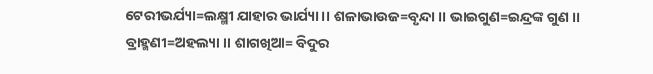ଟେରୀଭର୍ଯ୍ୟା=ଲକ୍ଷ୍ମୀ ଯାହାର ଭାର୍ଯ୍ୟା ।। ଶଳାଭାଉଜ=ବୃନ୍ଦା ।। ଭାଇଗୁଣ=ଇନ୍ଦ୍ରଙ୍କ ଗୁଣ ।। ବ୍ରାହ୍ମଣୀ=ଅହଲ୍ୟା ।। ଶାଗଖିଆ= ବିଦୁର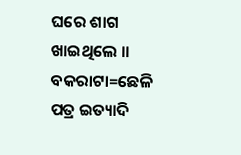ଘରେ ଶାଗ ଖାଇଥିଲେ ।। ବକରାଟା=ଛେଳି ପତ୍ର ଇତ୍ୟାଦି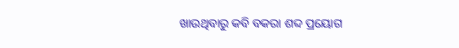ଖାଉଥିବାରୁ କବି ବକରା ଶବ୍ଦ ପ୍ରୟୋଗ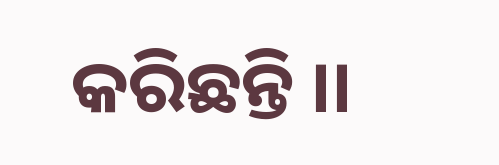କରିଛନ୍ତି ।।